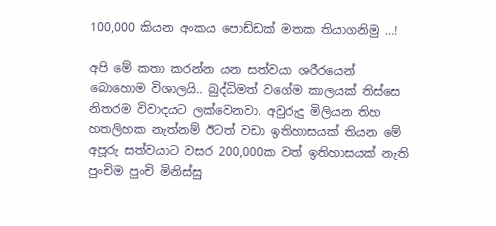100,000 කියන අංකය පොඩ්ඩක් මතක තියාගනිමු …!

අපි මේ කතා කරන්න යන සත්වයා ශරීරයෙන් බොහොම විශාලයි.. බුද්ධිමත් වගේම කාලයක් තිස්සෙ නිතරම විවාදයට ලක්වෙනවා. අවුරුදු මිලියන තිහ හතලිහක නැත්නම් ඊටත් වඩා ඉතිහාසයක් තියන මේ අපූරු සත්වයාට වසර 200,000ක වත් ඉතිහාසයක් නැති පුංචිම පුංචි මිනිස්සු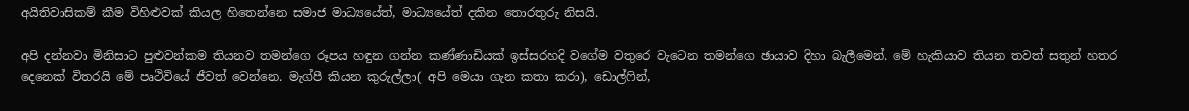අයිතිවාසිකම් කීම විහිළුවක් කියල හිතෙන්නෙ සමාජ මාධ්‍යයේත්, මාධ්‍යයේත් දකින තොරතුරු නිසයි.

අපි දන්නවා මිනිසාට පුළුවන්කම තියනව තමන්ගෙ රූපය හඳුන ගන්න කණ්ණාඩියක් ඉස්සරහදි වගේම වතුරෙ වැටෙන තමන්ගෙ ඡායාව දිහා බැලීමෙන්. මේ හැකියාව තියන තවත් සතුන් හතර දෙනෙක් විතරයි මේ පෘථිවියේ ජීවත් වෙන්නෙ. මැග්පී කියන කුරුල්ලා( අපි මෙයා ගැන කතා කරා), ඩොල්ෆින්,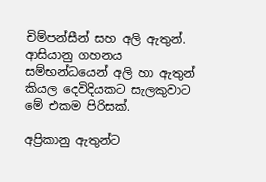චිම්පන්සීන් සහ අලි ඇතුන්. ආසියානු ගහනය සම්භන්ධයෙන් අලි හා ඇතුන් කියල දෙවිදියකට සැලකුවාට මේ එකම පිරිසක්.

අප්‍රිකානු ඇතුන්ට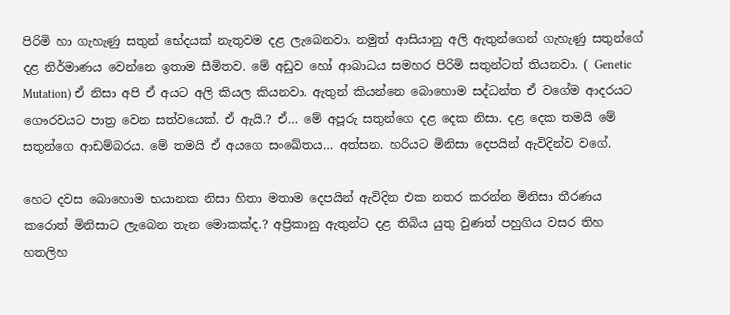පිරිමි හා ගැහැණු සතුන් භේදයක් නැතුවම දළ ලැබෙනවා. නමුත් ආසියානු අලි ඇතුන්ගෙන් ගැහැණු සතුන්ගේ දළ නිර්මාණය වෙන්නෙ ඉතාම සීමිතව. මේ අඩුව හෝ ආබාධය සමහර පිරිමි සතුන්ටත් තියනවා. ( Genetic Mutation) ඒ නිසා අපි ඒ අයට අලි කියල කියනවා. ඇතුන් කියන්නෙ බොහොම සද්ධන්ත ඒ වගේම ආදරයට ගෞරවයට පාත්‍ර වෙන සත්වයෙක්. ඒ ඇයි.? ඒ… මේ අපූරු සතුන්ගෙ දළ දෙක නිසා. දළ දෙක තමයි මේ සතුන්ගෙ ආඩම්බරය. මේ තමයි ඒ අයගෙ සංඛේතය… අත්සන. හරියට මිනිසා දෙපයින් ඇවිදින්ව වගේ.

හෙට දවස බොහොම භයානක නිසා හිතා මතාම දෙපයින් ඇවිදින එක නතර කරන්න මිනිසා තීරණය කරොත් මිනිසාට ලැබෙන තැන මොකක්ද.? අප්‍රිකානු ඇතුන්ට දළ තිබිය යුතු වුණත් පහුගිය වසර තිහ හතලිහ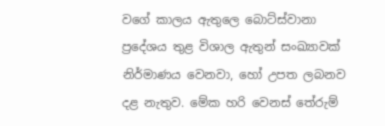වගේ කාලය ඇතුලෙ බොට්ස්වානා ප්‍රදේශය තුළ විශාල ඇතුන් සංඛ්‍යාවක් නිර්මාණය වෙනවා, හෝ උපත ලබනව දළ නැතුව. මේක හරි වෙනස් තේරුම්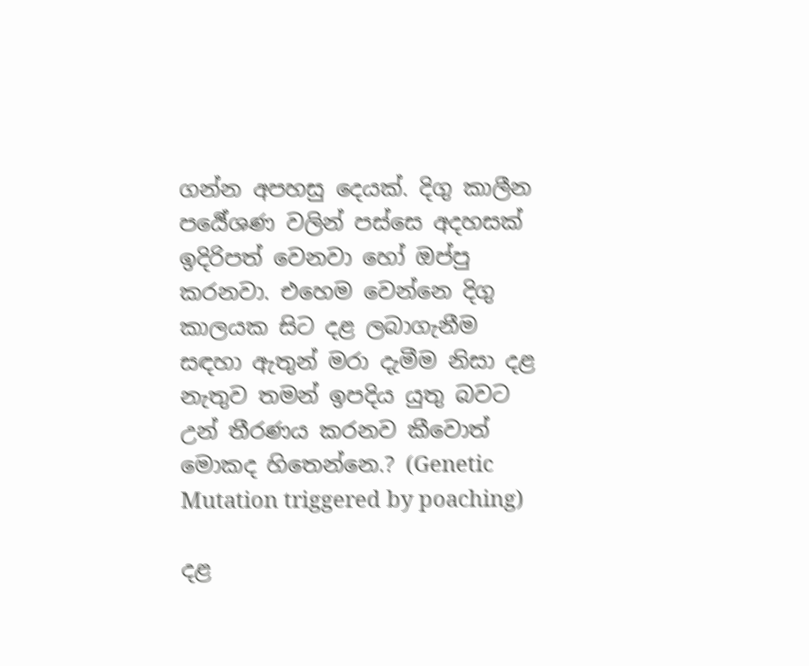ගන්න අපහසු දෙයක්. දිගු කාලීන පර්‍යේශණ වලින් පස්සෙ අදහසක් ඉදිරිපත් වෙනවා හෝ ඔප්පු කරනවා. එහෙම වෙන්නෙ දිගු කාලයක සිට දළ ලබාගැනීම සඳහා ඇතුන් මරා දැමීම නිසා දළ නැතුව තමන් ඉපදිය යුතු බවට උන් තීරණය කරනව කීවොත් මොකද හිතෙන්නෙ.? (Genetic Mutation triggered by poaching)

දළ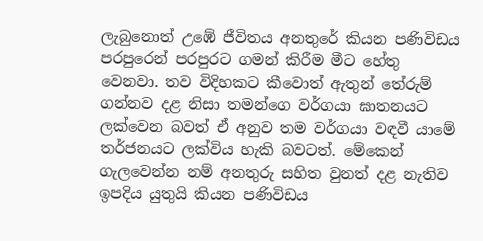ලැබුනොත් උඹේ ජීවිතය අනතුරේ කියන පණිවිඩය පරපුරෙන් පරපුරට ගමන් කිරීම මීට හේතු වෙනවා. තව විදිහකට කීවොත් ඇතුන් තේරුම් ගන්නව දළ නිසා තමන්ගෙ වර්ගයා ඝාතනයට ලක්වෙන බවත් ඒ අනුව තම වර්ගයා වඳවී යාමේ තර්ජනයට ලක්විය හැකි බවටත්. මේකෙන් ගැලවෙන්න නම් අනතුරු සහිත වුනත් දළ නැතිව ඉපදිය යුතුයි කියන පණිවිඩය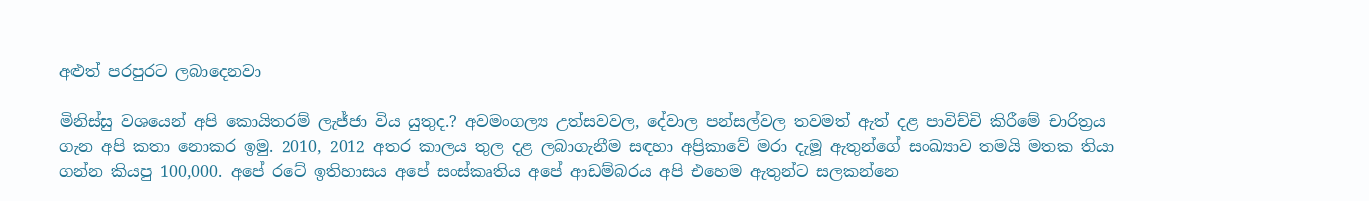අළුත් පරපුරට ලබාදෙනවා

මිනිස්සු වශයෙන් අපි කොයිතරම් ලැජ්ජා විය යුතුද.? අවමංගල්‍ය උත්සවවල, දේවාල පන්සල්වල තවමත් ඇත් දළ පාවිච්චි කිරීමේ චාරිත්‍රය ගැන අපි කතා නොකර ඉමු. 2010, 2012 අතර කාලය තුල දළ ලබාගැනීම සඳහා අප්‍රිකාවේ මරා දැමූ ඇතුන්ගේ සංඛ්‍යාව තමයි මතක තියා ගන්න කියපු 100,000. අපේ රටේ ඉතිහාසය අපේ සංස්කෘතිය අපේ ආඩම්බරය අපි එහෙම ඇතුන්ට සලකන්නෙ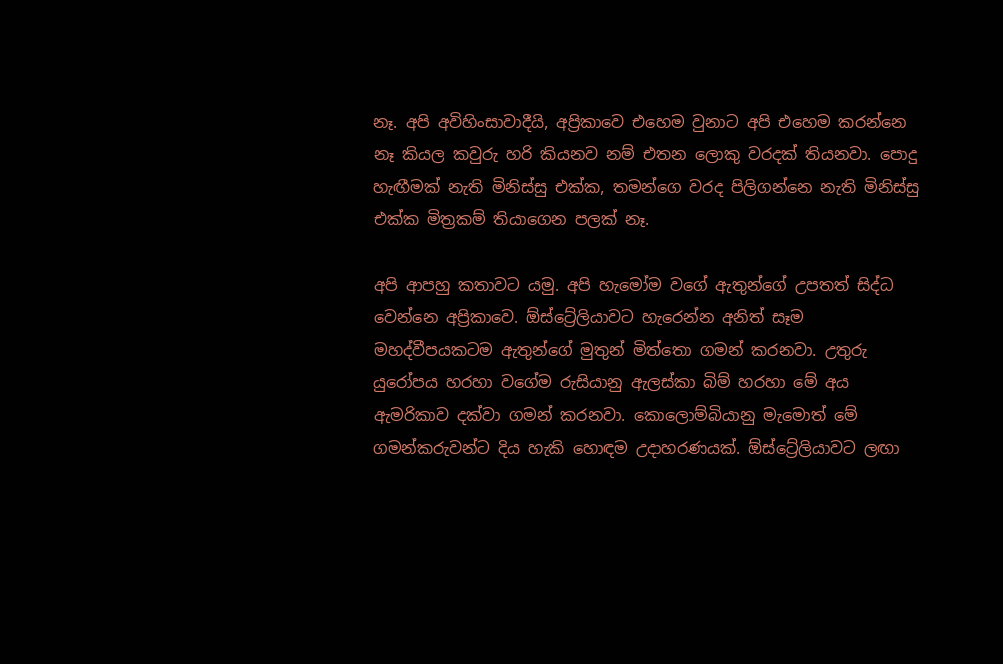නෑ. අපි අවිහිංසාවාදීයි, අප්‍රිකාවෙ එහෙම වුනාට අපි එහෙම කරන්නෙ නෑ කියල කවුරු හරි කියනව නම් එතන ලොකු වරදක් තියනවා. පොදු හැඟීමක් නැති මිනිස්සු එක්ක, තමන්ගෙ වරද පිලිගන්නෙ නැති මිනිස්සු එක්ක මිත්‍රකම් තියාගෙන පලක් නෑ.

අපි ආපහු කතාවට යමු. අපි හැමෝම වගේ ඇතුන්ගේ උපතත් සිද්ධ වෙන්නෙ අප්‍රිකාවෙ. ඕස්ට්‍රේලියාවට හැරෙන්න අනිත් සෑම මහද්වීපයකටම ඇතුන්ගේ මුතුන් මිත්තො ගමන් කරනවා. උතුරු යුරෝපය හරහා වගේම රුසියානු ඇලස්කා බිම් හරහා මේ අය ඇමරිකාව දක්වා ගමන් කරනවා. කොලොම්බියානු මැමොත් මේ ගමන්කරුවන්ට දිය හැකි හොඳම උදාහරණයක්. ඕස්ට්‍රේලියාවට ලඟා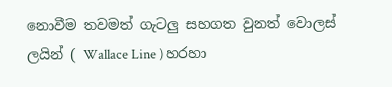නොවීම තවමත් ගැටලු සහගත වුනත් වොලස් ලයින් ( Wallace Line ) හරහා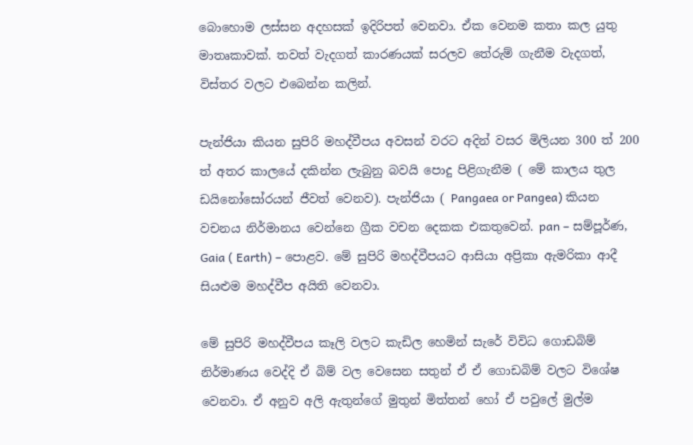බොහොම ලස්සන අදහසක් ඉදිරිපත් වෙනවා. ඒක වෙනම කතා කල යුතු මාතෘකාවක්. තවත් වැදගත් කාරණයක් සරලව තේරුම් ගැනීම වැදගත්, විස්තර වලට එබෙන්න කලින්.

පැන්ජියා කියන සුපිරි මහද්වීපය අවසන් වරට අදින් වසර මිලියන 300 ත් 200 ත් අතර කාලයේ දකින්න ලැබුනු බවයි පොදු පිළිගැනීම ( මේ කාලය තුල ඩයිනෝසෝරයන් ජීවත් වෙනව). පැන්ජියා ( Pangaea or Pangea) කියන වචනය නිර්මානය වෙන්නෙ ග්‍රීක වචන දෙකක එකතුවෙන්. pan – සම්පූර්ණ, Gaia ( Earth) – පොළව. මේ සුපිරි මහද්වීපයට ආසියා අප්‍රිකා ඇමරිකා ආදී සියළුම මහද්වීප අයිති වෙනවා.

මේ සුපිරි මහද්වීපය කෑලි වලට කැඩිල හෙමින් සැරේ විවිධ ගොඩබිම් නිර්මාණය වෙද්දි ඒ බිම් වල වෙසෙන සතුන් ඒ ඒ ගොඩබිම් වලට විශේෂ වෙනවා. ඒ අනුව අලි ඇතුන්ගේ මුතුන් මිත්තන් හෝ ඒ පවුලේ මුල්ම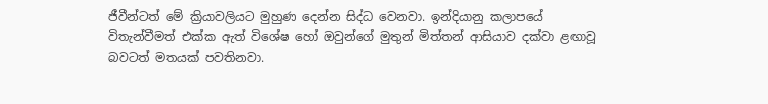ජීවීන්ටත් මේ ක්‍රියාවලියට මුහුණ දෙන්න සිද්ධ වෙනවා. ඉන්දියානු කලාපයේ විතැන්වීමත් එක්ක ඇත් විශේෂ හෝ ඔවුන්ගේ මුතුන් මිත්තන් ආසියාව දක්වා ළඟාවූ බවටත් මතයක් පවතිනවා.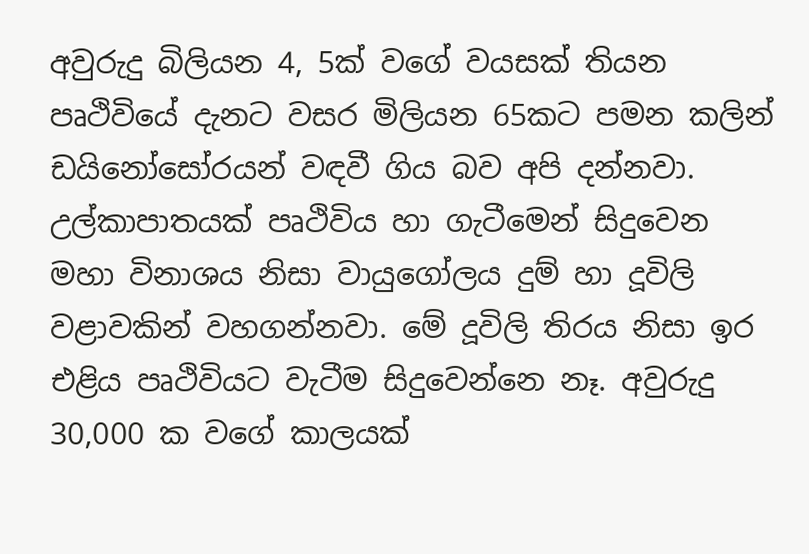අවුරුදු බිලියන 4, 5ක් වගේ වයසක් තියන පෘථිවියේ දැනට වසර මිලියන 65කට පමන කලින් ඩයිනෝසෝරයන් වඳවී ගිය බව අපි දන්නවා. උල්කාපාතයක් පෘථිවිය හා ගැටීමෙන් සිදුවෙන මහා විනාශය නිසා වායුගෝලය දුම් හා දූවිලි වළාවකින් වහගන්නවා. මේ දූවිලි තිරය නිසා ඉර එළිය පෘථිවියට වැටීම සිදුවෙන්නෙ නෑ. අවුරුදු 30,000 ක වගේ කාලයක්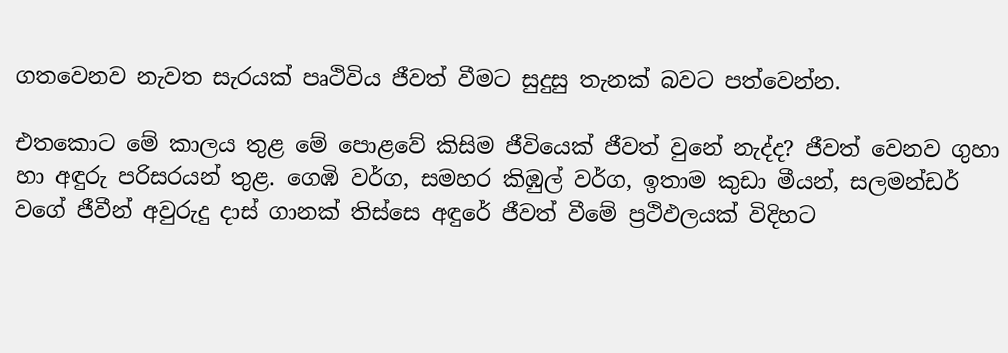ගතවෙනව නැවත සැරයක් පෘථිවිය ජීවත් වීමට සුදුසු තැනක් බවට පත්වෙන්න.

එතකොට මේ කාලය තුළ මේ පොළවේ කිසිම ජීවියෙක් ජීවත් වුනේ නැද්ද? ජීවත් වෙනව ගුහා හා අඳුරු පරිසරයන් තුළ. ගෙඹි වර්ග, සමහර කිඹුල් වර්ග, ඉතාම කුඩා මීයන්, සලමන්ඩර් වගේ ජීවීන් අවුරුදු දාස් ගානක් තිස්සෙ අඳුරේ ජීවත් වීමේ ප්‍රථිඵලයක් විදිහට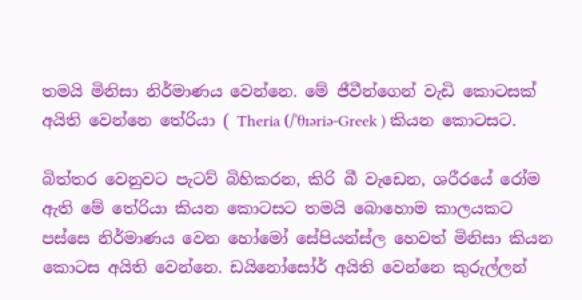තමයි මිනිසා නිර්මාණය වෙන්නෙ. මේ ජීවීන්ගෙන් වැඩි කොටසක් අයිති වෙන්නෙ තේරියා ( Theria (/ˈθɪəriə-Greek ) කියන කොටසට.

බිත්තර වෙනුවට පැටව් බිහිකරන, කිරි බී වැඩෙන, ශරීරයේ රෝම ඇති මේ තේරියා කියන කොටසට තමයි බොහොම කාලයකට පස්සෙ නිර්මාණය වෙන හෝමෝ සේපියන්ස්ල හෙවත් මිනිසා කියන කොටස අයිති වෙන්නෙ. ඩයිනෝසෝර් අයිති වෙන්නෙ කුරුල්ලන්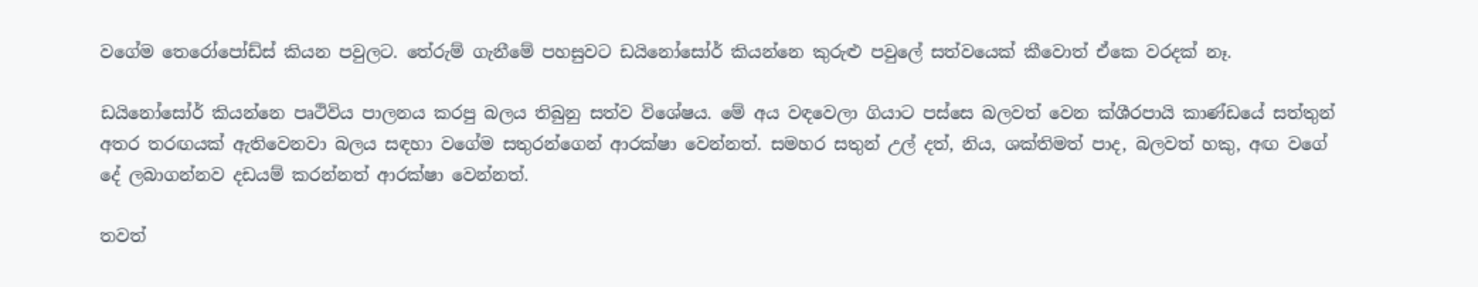වගේම තෙරෝපෝඩ්ස් කියන පවුලට. තේරුම් ගැනීමේ පහසුවට ඩයිනෝසෝර් කියන්නෙ කුරුළු පවුලේ සත්වයෙක් කීවොත් ඒකෙ වරදක් නෑ.

ඩයිනෝසෝර් කියන්නෙ පෘථිවිය පාලනය කරපු බලය තිබුනු සත්ව විශේෂය. මේ අය වඳවෙලා ගියාට පස්සෙ බලවත් වෙන ක්ශීරපායි කාණ්ඩයේ සත්තුන් අතර තරඟයක් ඇතිවෙනවා බලය සඳහා වගේම සතුරන්ගෙන් ආරක්ෂා වෙන්නත්. සමහර සතුන් උල් දත්, නිය, ශක්තිමත් පාද, බලවත් හකු, අඟ වගේ දේ ලබාගන්නව දඩයම් කරන්නත් ආරක්ෂා වෙන්නත්.

තවත්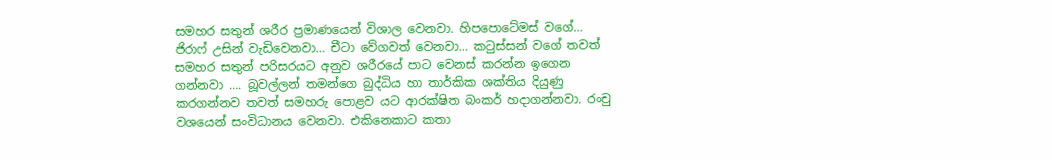සමහර සතුන් ශරීර ප්‍රමාණයෙන් විශාල වෙනවා. හිපපොටේමස් වගේ… ජිරාෆ් උසින් වැඩිවෙනවා… චීටා වේගවත් වෙනවා… කටුස්සන් වගේ තවත් සමහර සතුන් පරිසරයට අනුව ශරීරයේ පාට වෙනස් කරන්න ඉගෙන ගන්නවා …. බූවල්ලන් තමන්ගෙ බුද්ධිය හා තාර්කික ශක්තිය දියුණු කරගන්නව තවත් සමහරු පොළව යට ආරක්ෂිත බංකර් හදාගන්නවා. රංචු වශයෙන් සංවිධානය වෙනවා. එකිනෙකාට කතා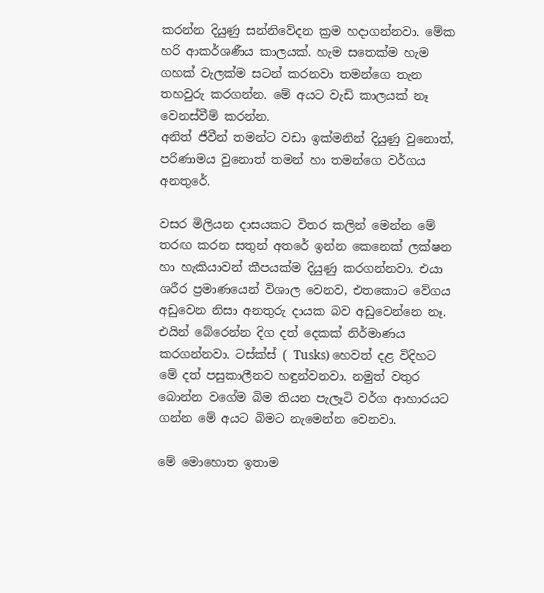කරන්න දියුණු සන්නිවේදන ක්‍රම හදාගන්නවා. මේක හරි ආකර්ශණීය කාලයක්. හැම සතෙක්ම හැම ගහක් වැලක්ම සටන් කරනවා තමන්ගෙ තැන තහවුරු කරගන්න. මේ අයට වැඩි කාලයක් නෑ වෙනස්වීම් කරන්න.
අනිත් ජීවීන් තමන්ට වඩා ඉක්මනින් දියුණු වුනොත්, පරිණාමය වුනොත් තමන් හා තමන්ගෙ වර්ගය අනතුරේ.

වසර මිලියන දාසයකට විතර කලින් මෙන්න මේ තරඟ කරන සතුන් අතරේ ඉන්න කෙනෙක් ලක්ෂන හා හැකියාවන් කීපයක්ම දියුණු කරගන්නවා. එයා ශරීර ප්‍රමාණයෙන් විශාල වෙනව, එතකොට වේගය අඩුවෙන නිසා අනතුරු දායක බව අඩුවෙන්නෙ නෑ. එයින් බේරෙන්න දිග දත් දෙකක් නිර්මාණය කරගන්නවා. ටස්ක්ස් ( Tusks) හෙවත් දළ විදිහට මේ දත් පසුකාලීනව හඳුන්වනවා. නමුත් වතුර බොන්න වගේම බිම තියන පැලෑටි වර්ග ආහාරයට ගන්න මේ අයට බිමට නැමෙන්න වෙනවා.

මේ මොහොත ඉතාම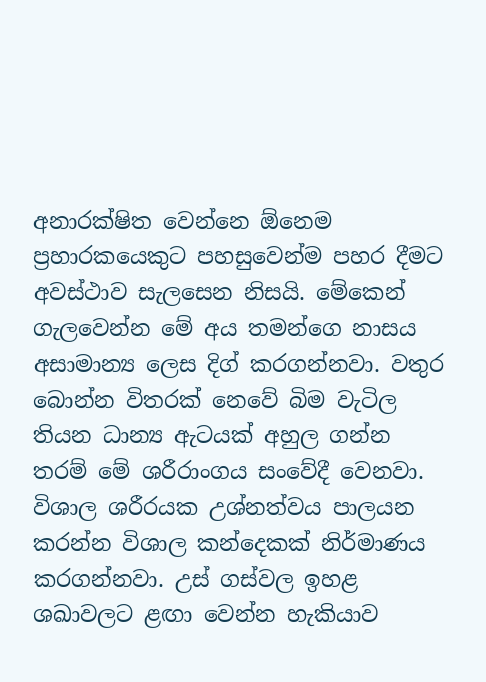අනාරක්ෂිත වෙන්නෙ ඕනෙම ප්‍රහාරකයෙකුට පහසුවෙන්ම පහර දීමට අවස්ථාව සැලසෙන නිසයි. මේකෙන් ගැලවෙන්න මේ අය තමන්ගෙ නාසය අසාමාන්‍ය ලෙස දිග් කරගන්නවා. වතුර බොන්න විතරක් නෙවේ බිම වැටිල තියන ධාන්‍ය ඇටයක් අහුල ගන්න තරම් මේ ශරීරාංගය සංවේදී වෙනවා. විශාල ශරීරයක උශ්නත්වය පාලයන කරන්න විශාල කන්දෙකක් නිර්මාණය කරගන්නවා. උස් ගස්වල ඉහළ ශඛාවලට ළඟා වෙන්න හැකියාව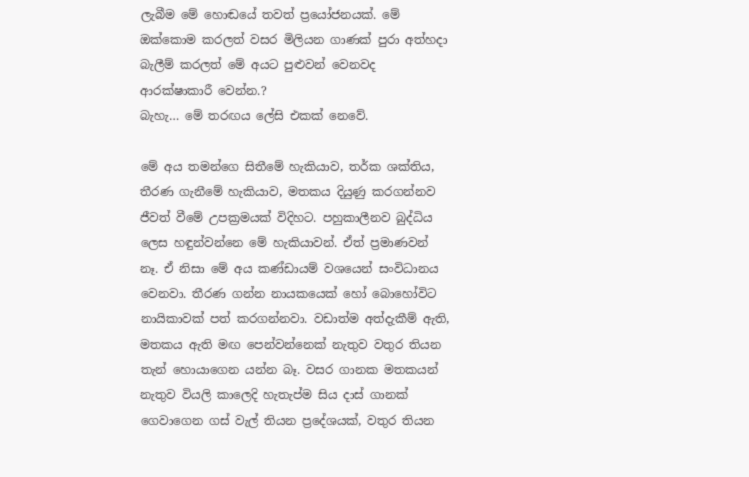ලැබීම මේ හොඬයේ තවත් ප්‍රයෝජනයක්. මේ ඔක්කොම කරලත් වසර මිලියන ගාණක් පුරා අත්හදා බැලීම් කරලත් මේ අයට පුළුවන් වෙනවද ආරක්ෂාකාරී වෙන්න.?
බැහැ… මේ තරඟය ලේසි එකක් නෙවේ.

මේ අය තමන්ගෙ සිතීමේ හැකියාව, තර්ක ශක්තිය, තීරණ ගැනීමේ හැකියාව, මතකය දියුණු කරගන්නව ජීවත් වීමේ උපක්‍රමයක් විදිහට. පහුකාලීනව බුද්ධිය ලෙස හඳුන්වන්නෙ මේ හැකියාවන්. ඒත් ප්‍රමාණවන් නෑ. ඒ නිසා මේ අය කණ්ඩායම් වශයෙන් සංවිධානය වෙනවා. තීරණ ගන්න නායකයෙක් හෝ බොහෝවිට නායිකාවක් පත් කරගන්නවා. වඩාත්ම අත්දැකීම් ඇති, මතකය ඇති මඟ පෙන්වන්නෙක් නැතුව වතුර තියන තැන් හොයාගෙන යන්න බෑ. වසර ගානක මතකයන් නැතුව වියලි කාලෙදි හැතැප්ම සිය දාස් ගානක් ගෙවාගෙන ගස් වැල් තියන ප්‍රදේශයක්, වතුර තියන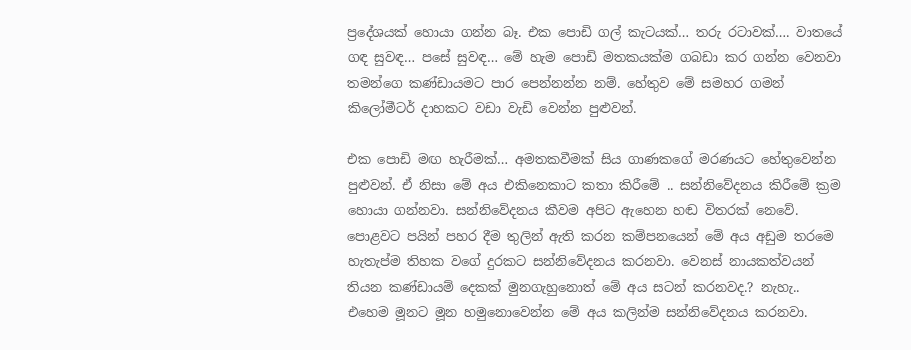ප්‍රදේශයක් හොයා ගන්න බෑ. එක පොඩි ගල් කැටයක්… තරු රටාවක්…. වාතයේ ගඳ සුවඳ… පසේ සුවඳ… මේ හැම පොඩි මතකයක්ම ගබඩා කර ගන්න වෙනවා තමන්ගෙ කණ්ඩායමට පාර පෙන්නන්න නම්. හේතුව මේ සමහර ගමන් කිලෝමීටර් දාහකට වඩා වැඩි වෙන්න පුළුවන්.

එක පොඩි මඟ හැරීමක්… අමතකවීමක් සිය ගාණකගේ මරණයට හේතුවෙන්න පුළුවන්. ඒ නිසා මේ අය එකිනෙකාට කතා කිරීමේ .. සන්නිවේදනය කිරීමේ ක්‍රම හොයා ගන්නවා. සන්නිවේදනය කීවම අපිට ඇහෙන හඬ විතරක් නෙවේ. පොළවට පයින් පහර දීම තුලින් ඇති කරන කම්පනයෙන් මේ අය අඩුම තරමෙ හැතැප්ම තිහක වගේ දුරකට සන්නිවේදනය කරනවා. වෙනස් නායකත්වයන් තියන කණ්ඩායම් දෙකක් මුනගැහුනොත් මේ අය සටන් කරනවද.? නැහැ.. එහෙම මූනට මූන හමුනොවෙන්න මේ අය කලින්ම සන්නිවේදනය කරනවා.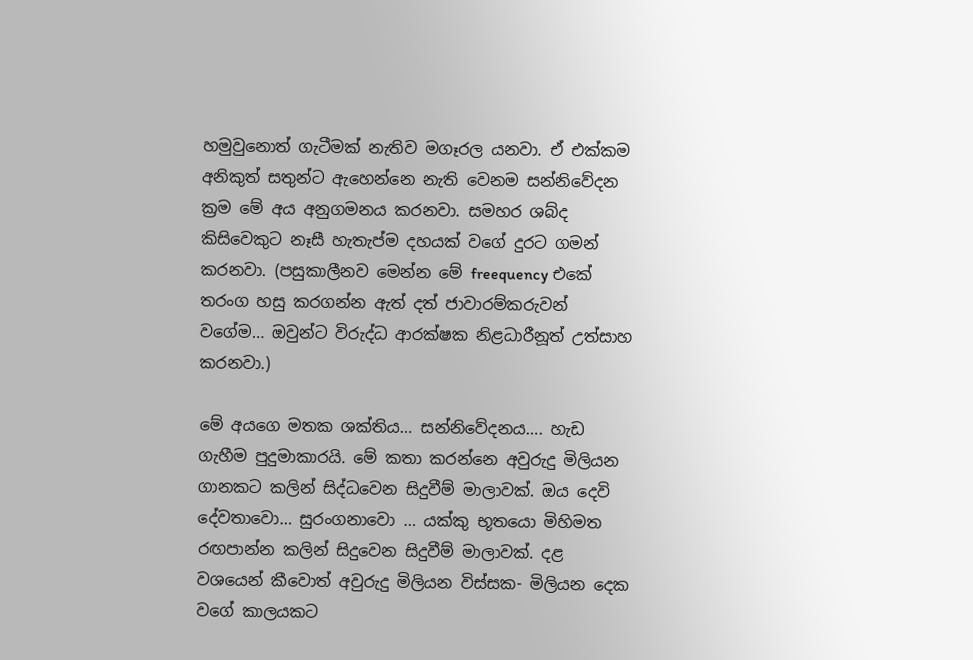හමුවුනොත් ගැටීමක් නැතිව මගෑරල යනවා. ඒ එක්කම අනිකුත් සතුන්ට ඇහෙන්නෙ නැති වෙනම සන්නිවේදන ක්‍රම මේ අය අනුගමනය කරනවා. සමහර ශබ්ද කිසිවෙකුට නෑසී හැතැප්ම දහයක් වගේ දුරට ගමන් කරනවා. (පසුකාලීනව මෙන්න මේ freequency එකේ තරංග හසු කරගන්න ඇත් දත් ජාවාරම්කරුවන් වගේම… ඔවුන්ට විරුද්ධ ආරක්ෂක නිළධාරීනූත් උත්සාහ කරනවා.)

මේ අයගෙ මතක ශක්තිය… සන්නිවේදනය…. හැඩ ගැහීම පුදුමාකාරයි. මේ කතා කරන්නෙ අවුරුදු මිලියන ගානකට කලින් සිද්ධවෙන සිදුවීම් මාලාවක්. ඔය දෙවි දේවතාවො… සුරංගනාවො … යක්කු භූතයො මිහිමත රඟපාන්න කලින් සිදුවෙන සිදුවීම් මාලාවක්. දළ වශයෙන් කීවොත් අවුරුදු මිලියන විස්සක- මිලියන දෙක වගේ කාලයකට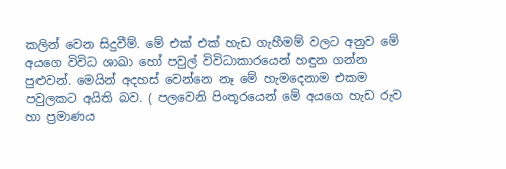කලින් වෙන සිදුවීම්. මේ එක් එක් හැඩ ගැහීමම් වලට අනුව මේ අයගෙ විවිධ ශාඛා හෝ පවුල් විවිධාකාරයෙන් හඳුන ගන්න පුළුවන්. මෙයින් අදහස් වෙන්නෙ නෑ මේ හැමදෙනාම එකම පවුලකට අයිති බව. ( පලවෙනි පිංතූරයෙන් මේ අයගෙ හැඩ රුව හා ප්‍රමාණය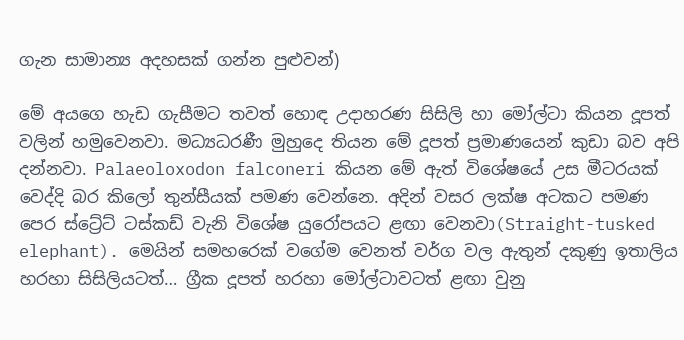ගැන සාමාන්‍ය අදහසක් ගන්න පුළුවන්)

මේ අයගෙ හැඩ ගැසීමට තවත් හොඳ උදාහරණ සිසිලි හා මෝල්ටා කියන දූපත් වලින් හමුවෙනවා. මධ්‍යධරණී මුහුදෙ තියන මේ දූපත් ප්‍රමාණයෙන් කුඩා බව අපි දන්නවා. Palaeoloxodon falconeri කියන මේ ඇත් විශේෂයේ උස මීටරයක් වෙද්දි බර කිලෝ තුන්සීයක් පමණ වෙන්නෙ. අදින් වසර ලක්ෂ අටකට පමණ පෙර ස්ට්‍රේට් ටස්කඩ් වැනි විශේෂ යුරෝපයට ළඟා වෙනවා(Straight-tusked elephant). මෙයින් සමහරෙක් වගේම වෙනත් වර්ග වල ඇතුන් දකුණු ඉතාලිය හරහා සිසිලියටත්… ග්‍රීක දූපත් හරහා මෝල්ටාවටත් ළඟා වුනු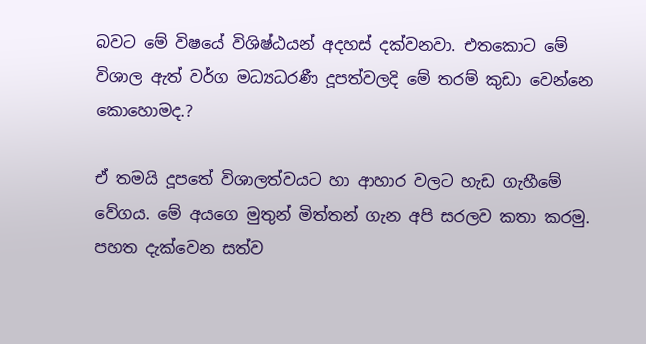බවට මේ විෂයේ විශිෂ්ඨයන් අදහස් දක්වනවා. එතකොට මේ විශාල ඇත් වර්ග මධ්‍යධරණී දූපත්වලදි මේ තරම් කුඩා වෙන්නෙ කොහොමද.?

ඒ තමයි දූපතේ විශාලත්වයට හා ආහාර වලට හැඩ ගැහීමේ වේගය. මේ අයගෙ මුතුන් මිත්තන් ගැන අපි සරලව කතා කරමු. පහත දැක්වෙන සත්ව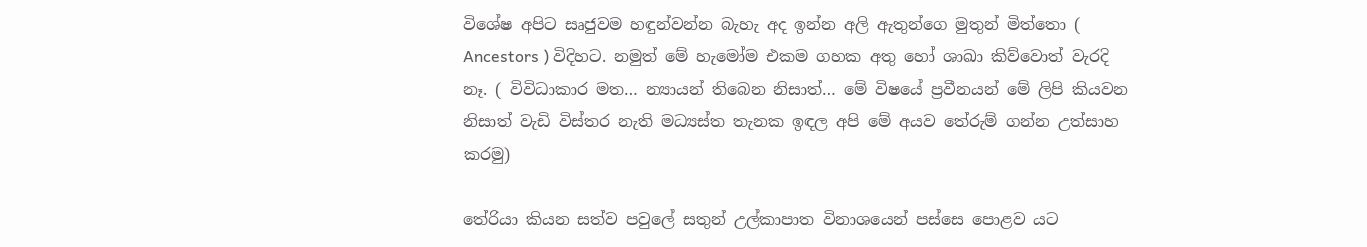විශේෂ අපිට සෘජුවම හඳුන්වන්න බැහැ අද ඉන්න අලි ඇතුන්ගෙ මුතුන් මිත්තො ( Ancestors ) විදිහට. නමුත් මේ හැමෝම එකම ගහක අතු හෝ ශාඛා කිව්වොත් වැරදි නෑ. ( විවිධාකාර මත… න්‍යායන් තිබෙන නිසාත්… මේ විෂයේ ප්‍රවීනයන් මේ ලිපි කියවන නිසාත් වැඩි විස්තර නැති මධ්‍යස්ත තැනක ඉඳල අපි මේ අයව තේරුම් ගන්න උත්සාහ කරමු)

තේරියා කියන සත්ව පවුලේ සතුන් උල්කාපාත විනාශයෙන් පස්සෙ පොළව යට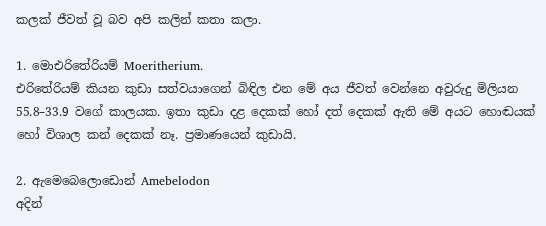කලක් ජීවත් වූ බව අපි කලින් කතා කලා.

1. මොඑරිතේරියම් Moeritherium.
එරිතේරියම් කියන කුඩා සත්වයාගෙන් බිඳිල එන මේ අය ජීවත් වෙන්නෙ අවුරුදු මිලියන 55.8–33.9 වගේ කාලයක. ඉතා කුඩා දළ දෙකක් හෝ දත් දෙකක් ඇති මේ අයට හොඬයක් හෝ විශාල කන් දෙකක් නෑ. ප්‍රමාණයෙන් කුඩායි.

2. ඇමෙබෙලොඩොන් Amebelodon
අදින්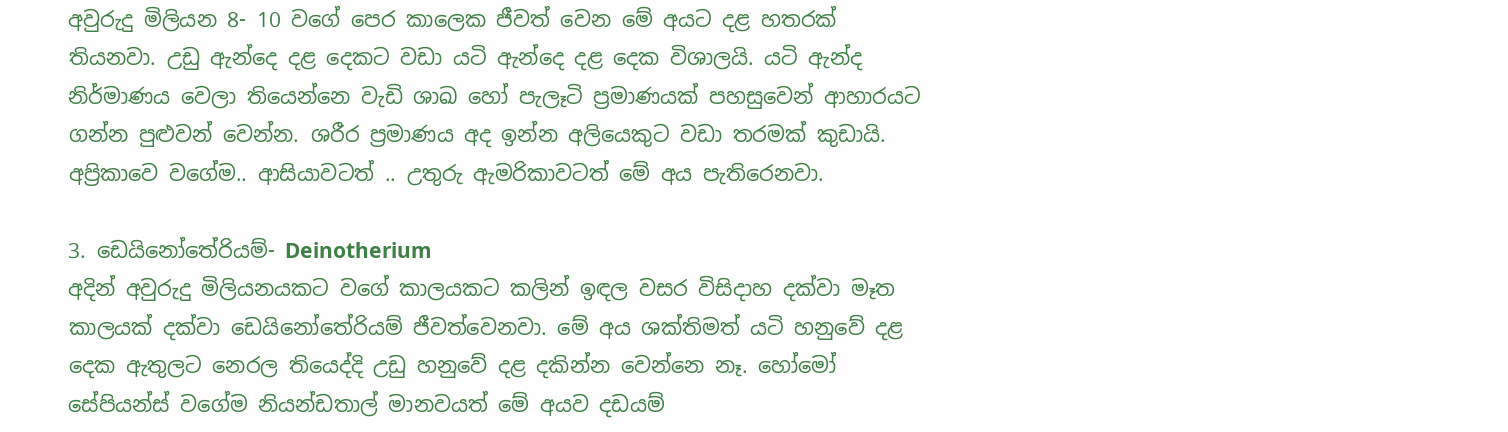අවුරුදු මිලියන 8- 10 වගේ පෙර කාලෙක ජීවත් වෙන මේ අයට දළ හතරක් තියනවා. උඩු ඇන්දෙ දළ දෙකට වඩා යටි ඇන්දෙ දළ දෙක විශාලයි. යටි ඇන්ද නිර්මාණය වෙලා තියෙන්නෙ වැඩි ශාඛ හෝ පැලෑටි ප්‍රමාණයක් පහසුවෙන් ආහාරයට ගන්න පුළුවන් වෙන්න. ශරීර ප්‍රමාණය අද ඉන්න අලියෙකුට වඩා තරමක් කුඩායි. අප්‍රිකාවෙ වගේම.. ආසියාවටත් .. උතුරු ඇමරිකාවටත් මේ අය පැතිරෙනවා.

3. ඩෙයිනෝතේරියම්- Deinotherium
අදින් අවුරුදු මිලියනයකට වගේ කාලයකට කලින් ඉඳල වසර විසිදාහ දක්වා මෑත කාලයක් දක්වා ඩෙයිනෝතේරියම් ජීවත්වෙනවා. මේ අය ශක්තිමත් යටි හනුවේ දළ දෙක ඇතුලට නෙරල තියෙද්දි උඩු හනුවේ දළ දකින්න වෙන්නෙ නෑ. හෝමෝ සේපියන්ස් වගේම නියන්ඩතාල් මානවයත් මේ අයව දඩයම්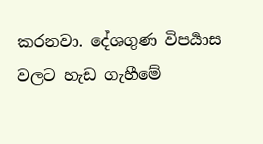කරනවා. දේශගුණ විපර්‍යාස වලට හැඩ ගැහීමේ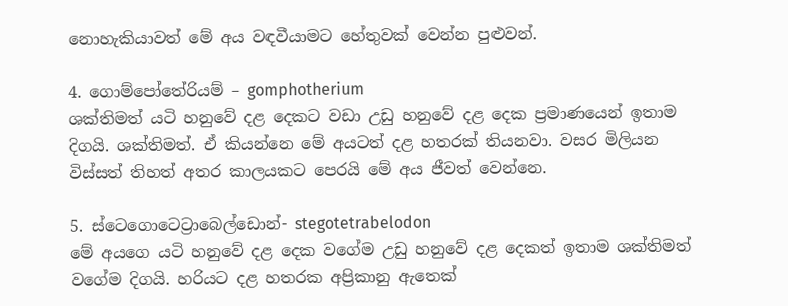නොහැකියාවත් මේ අය වඳවීයාමට හේතුවක් වෙන්න පුළුවන්.

4. ගොම්පෝතේරියම් – gomphotherium
ශක්තිමත් යටි හනුවේ දළ දෙකට වඩා උඩු හනුවේ දළ දෙක ප්‍රමාණයෙන් ඉතාම දිගයි. ශක්තිමත්. ඒ කියන්නෙ මේ අයටත් දළ හතරක් තියනවා. වසර මිලියන විස්සත් තිහත් අතර කාලයකට පෙරයි මේ අය ජීවත් වෙන්නෙ.

5. ස්ටෙගොටෙට්‍රාබෙල්ඩොන්- stegotetrabelodon
මේ අයගෙ යටි හනුවේ දළ දෙක වගේම උඩු හනුවේ දළ දෙකත් ඉතාම ශක්තිමත් වගේම දිගයි. හරියට දළ හතරක අප්‍රිකානු ඇතෙක්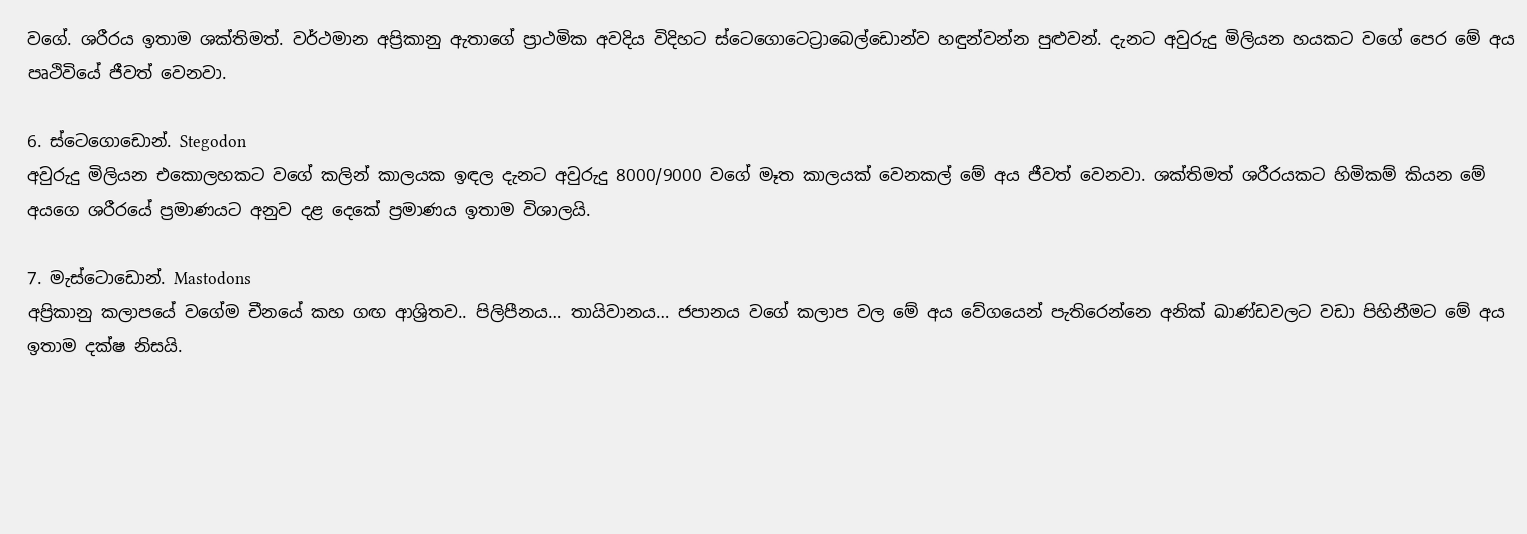වගේ. ශරීරය ඉතාම ශක්තිමත්. වර්ථමාන අප්‍රිකානු ඇතාගේ ප්‍රාථමික අවදිය විදිහට ස්ටෙගොටෙට්‍රාබෙල්ඩොන්ව හඳුන්වන්න පුළුවන්. දැනට අවුරුදු මිලියන හයකට වගේ පෙර මේ අය පෘථිවියේ ජීවත් වෙනවා.

6. ස්ටෙගොඩොන්. Stegodon
අවුරුදු මිලියන එකොලහකට වගේ කලින් කාලයක ඉඳල දැනට අවුරුදු 8000/9000 වගේ මෑත කාලයක් වෙනකල් මේ අය ජීවත් වෙනවා. ශක්තිමත් ශරීරයකට හිමිකම් කියන මේ අයගෙ ශරීරයේ ප්‍රමාණයට අනුව දළ දෙකේ ප්‍රමාණය ඉතාම විශාලයි.

7. මැස්ටොඩොන්. Mastodons
අප්‍රිකානු කලාපයේ වගේම චීනයේ කහ ගඟ ආශ්‍රිතව.. පිලිපීනය… තායිවානය… ජපානය වගේ කලාප වල මේ අය වේගයෙන් පැතිරෙන්නෙ අනික් ඛාණ්ඩවලට වඩා පිහිනීමට මේ අය ඉතාම දක්ෂ නිසයි.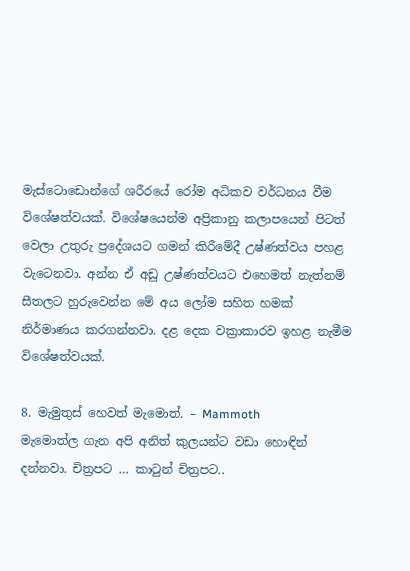මැස්ටොඩොන්ගේ ශරීරයේ රෝම අධිකව වර්ධනය වීම විශේෂත්වයක්. විශේෂයෙන්ම අප්‍රිකානු කලාපයෙන් පිටත් වෙලා උතුරු ප්‍රදේශයට ගමන් කිරීමේදී උෂ්ණත්වය පහළ වැටෙනවා. අන්න ඒ අඩු උෂ්ණත්වයට එහෙමත් නැත්නම් සීතලට හුරුවෙන්න මේ අය ලෝම සහිත හමක් නිර්මාණය කරගන්නවා. දළ දෙක වක්‍රාකාරව ඉහළ නැමීම විශේෂත්වයක්.

8. මැමුතුස් හෙවත් මැමොත්. – Mammoth
මැමොත්ල ගැන අපි අනිත් කුලයන්ට වඩා හොඳින් දන්නවා. චිත්‍රපට … කාටුන් චිත්‍රපට..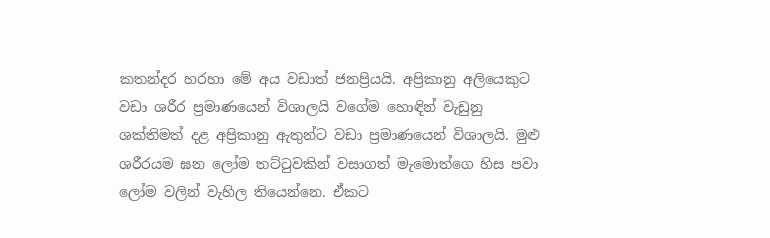කතන්දර හරහා මේ අය වඩාත් ජනප්‍රියයි. අප්‍රිකානු අලියෙකුට වඩා ශරීර ප්‍රමාණයෙන් විශාලයි වගේම හොඳින් වැඩුනු ශක්තිමත් දළ අප්‍රිකානු ඇතුන්ට වඩා ප්‍රමාණයෙන් විශාලයි. මුළු ශරීරයම ඝන ලෝම තට්ටුවකින් වසාගත් මැමොත්ගෙ හිස පවා ලෝම වලින් වැහිල තියෙන්නෙ. ඒකට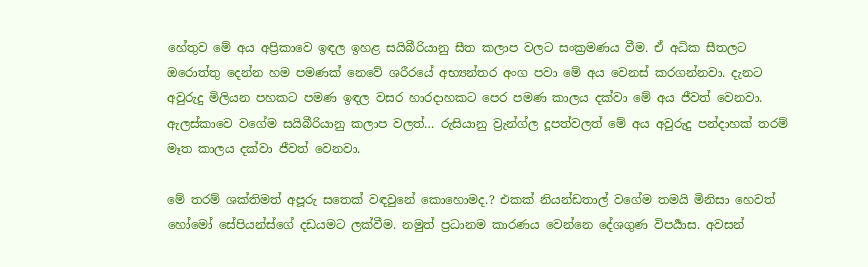හේතුව මේ අය අප්‍රිකාවෙ ඉඳල ඉහළ සයිබීරියානු සීත කලාප වලට සංක්‍රමණය වීම. ඒ අධික සීතලට ඔරොත්තු දෙන්න හම පමණක් නෙවේ ශරීරයේ අභ්‍යන්තර අංග පවා මේ අය වෙනස් කරගන්නවා. දැනට අවුරුදු මිලියන පහකට පමණ ඉඳල වසර හාරදාහකට පෙර පමණ කාලය දක්වා මේ අය ජීවත් වෙනවා. ඇලස්කාවෙ වගේම සයිබීරියානු කලාප වලත්… රුසියානු ව්‍රැන්ග්ල දූපත්වලත් මේ අය අවුරුදු පන්දාහක් තරම් මෑත කාලය දක්වා ජීවත් වෙනවා.

මේ තරම් ශක්තිමත් අපූරු සතෙක් වඳවුනේ කොහොමද.? එකක් නියන්ඩතාල් වගේම තමයි මිනිසා හෙවත් හෝමෝ සේපියන්ස්ගේ දඩයමට ලක්වීම. නමුත් ප්‍රධානම කාරණය වෙන්නෙ දේශගුණ විපර්‍යාස. අවසන්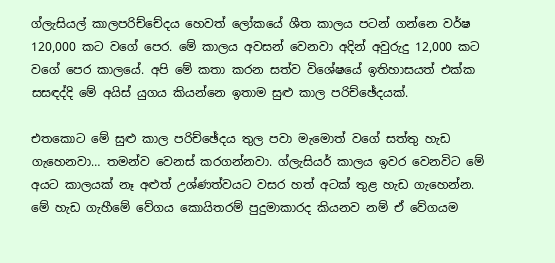ග්ලැසි‍යල් කාලපරිච්චේදය හෙවත් ලෝකයේ ශීත කාලය පටන් ගන්නෙ වර්ෂ 120,000 කට වගේ පෙර. මේ කාලය අවසන් වෙනවා අදින් අවුරුදු 12,000 කට වගේ පෙර කාලයේ. අපි මේ කතා කරන සත්ව විශේෂයේ ඉතිහාසයත් එක්ක සසඳද්දි මේ අයිස් යුගය කියන්නෙ ඉතාම සුළු කාල පරිච්ඡේදයක්.

එතකොට මේ සුළු කාල පරිච්ඡේදය තුල පවා මැමොත් වගේ සත්තු හැඩ ගැහෙනවා… තමන්ව වෙනස් කරගන්නවා. ග්ලැසියර් කාලය ඉවර වෙනවිට මේ අයට කාලයක් නෑ අළුත් උශ්ණත්වයට වසර හත් අටක් තුළ හැඩ ගැහෙන්න. මේ හැඩ ගැහීමේ වේගය කොයිතරම් පුදුමාකාරද කියනව නම් ඒ වේගයම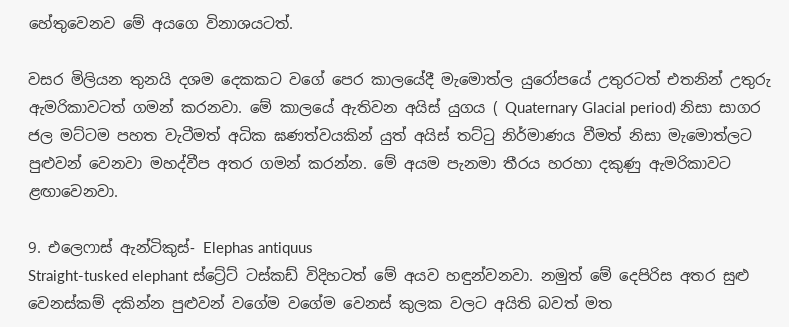හේතුවෙනව මේ අයගෙ විනාශයටත්.

වසර මිලියන තුනයි දශම දෙකකට වගේ පෙර කාලයේදී මැමොත්ල යුරෝපයේ උතුරටත් එතනින් උතුරු ඇමරිකාවටත් ගමන් කරනවා. මේ කාලයේ ඇතිවන අයිස් යුගය ( Quaternary Glacial period) නිසා සාගර ජල මට්ටම පහත වැටීමත් අධික ඝණත්වයකින් යුත් අයිස් තට්ටු නිර්මාණය වීමත් නිසා මැමොත්ලට පුළුවන් වෙනවා මහද්වීප අතර ගමන් කරන්න. මේ අයම පැනමා තීරය හරහා දකුණු ඇමරිකාවට ළඟාවෙනවා.

9. එලෙෆාස් ඇන්ටිකුස්- Elephas antiquus
Straight-tusked elephant ස්ට්‍රේට් ටස්කඩ් විදිහටත් මේ අයව හඳුන්වනවා. නමුත් මේ දෙපිරිස අතර සුළු වෙනස්කම් දකින්න පුළුවන් වගේම වගේම වෙනස් කුලක වලට අයිති බවත් මත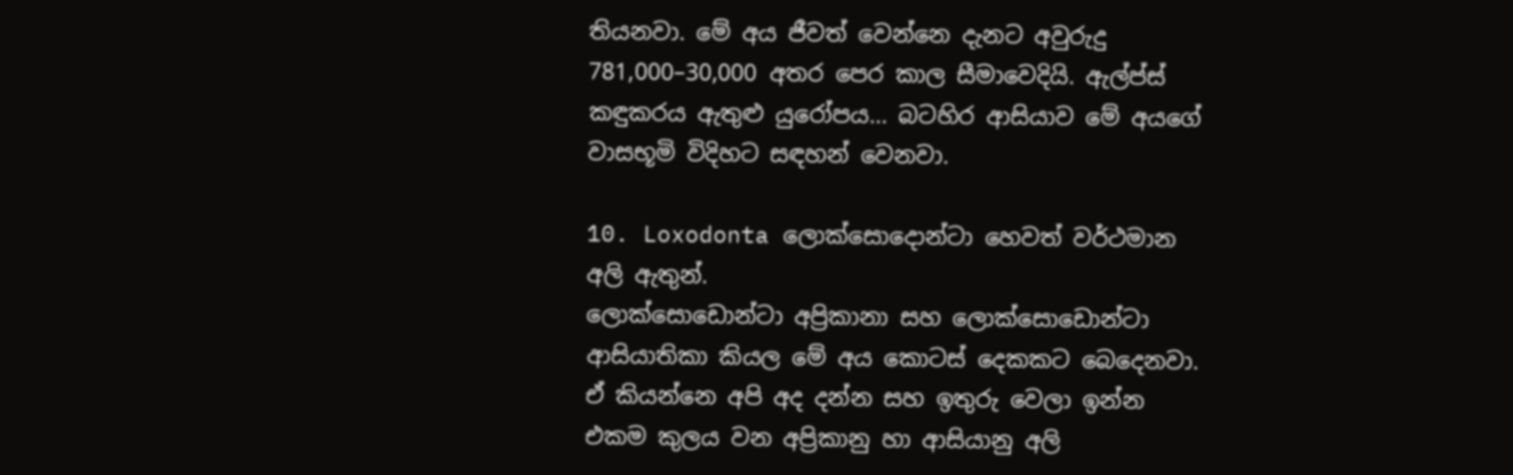තියනවා. මේ අය ජීවත් වෙන්නෙ දැනට අවුරුදු 781,000–30,000 අතර පෙර කාල සීමාවෙදියි. ඇල්ප්ස් කඳුකරය ඇතුළු යුරෝපය… බටහිර ආසියාව මේ අයගේ වාසභූමි විදිහට සඳහන් වෙනවා.

10. Loxodonta ලොක්සොදොන්ටා හෙවත් වර්ථමාන අලි ඇතුන්.
ලොක්සොඩොන්ටා අප්‍රිකානා සහ ලොක්සොඩොන්ටා ආසියාතිකා කියල මේ අය කොටස් දෙකකට බෙදෙනවා. ඒ කියන්නෙ අපි අද දන්න සහ ඉතුරු වෙලා ඉන්න එකම කුලය වන අප්‍රිකානු හා ආසියානු අලි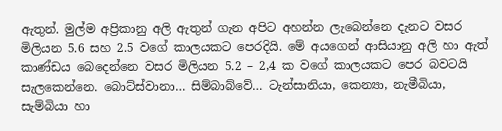ඇතුන්. මුල්ම අප්‍රිකානු අලි ඇතුන් ගැන අපිට අහන්න ලැබෙන්නෙ දැනට වසර මිලියන 5.6 සහ 2.5 වගේ කාල‍යකට පෙරදියි. මේ අයගෙන් ආසියානු අලි හා ඇත් කාණ්ඩය බෙදෙන්නෙ වසර මිලියන 5.2 – 2,4 ක වගේ කාලයකට පෙර බවටයි සැලකෙන්නෙ. බොට්ස්වානා… සිම්බාබ්වේ… ටැන්සානියා, කෙන්‍යා, නැමීබියා, සැම්බියා හා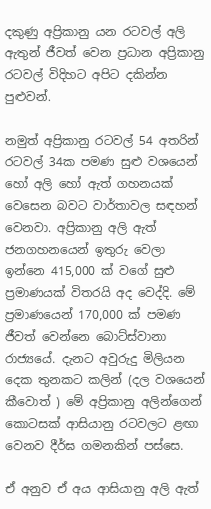දකුණු අප්‍රිකානු යන රටවල් අලි ඇතුන් ජීවත් වෙන ප්‍රධාන අප්‍රිකානු රටවල් විදිහට අපිට දකින්න පුළුවන්.

නමුත් අප්‍රිකානු රටවල් 54 අතරින් රටවල් 34ක පමණ සුළු වශයෙන් හෝ අලි හෝ ඇත් ගහනයක් වෙසෙන බවට වාර්තාවල සඳහන් වෙනවා. අප්‍රිකානු අලි ඇත් ජනගහනයෙන් ඉතුරු වෙලා ඉන්නෙ 415,000 ක් වගේ සුළු ප්‍රමාණයක් විතරයි අද වෙද්දි. මේ ප්‍රමාණයෙන් 170,000 ක් පමණ ජීවත් වෙන්නෙ බොට්ස්වානා රාජ්‍යයේ. දැනට අවුරුදු මිලියන දෙක තුනකට කලින් (දල වශයෙන් කීවොත් ) මේ අප්‍රිකානු අලින්ගෙන් කොටසක් ආසියානු රටවලට ළඟා වෙනව දීර්ඝ ගමනකින් පස්සෙ.

ඒ අනුව ඒ අය ආසියානු අලි ඇත්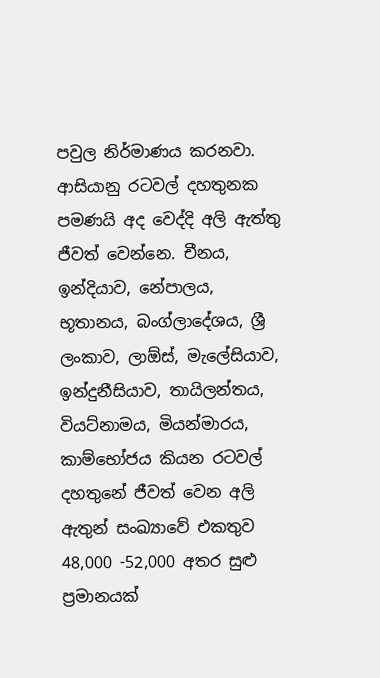පවුල නිර්මාණය කරනවා. ආසියානු රටවල් දහතුනක පමණයි අද වෙද්දි අලි ඇත්තු ජීවත් වෙන්නෙ. චීනය, ඉන්දියාව, නේපාලය, භූතානය, බංග්ලාදේශය, ශ්‍රී ලංකාව, ලාඕස්, මැලේසියාව, ඉන්දුනීසියාව, තායිලන්තය, වියට්නාමය, මියන්මාරය, කාම්භෝජය කියන රටවල් දහතුනේ ජීවත් වෙන අලි ඇතුන් සංඛ්‍යාවේ එකතුව 48,000 -52,000 අතර සුළු ප්‍රමානයක්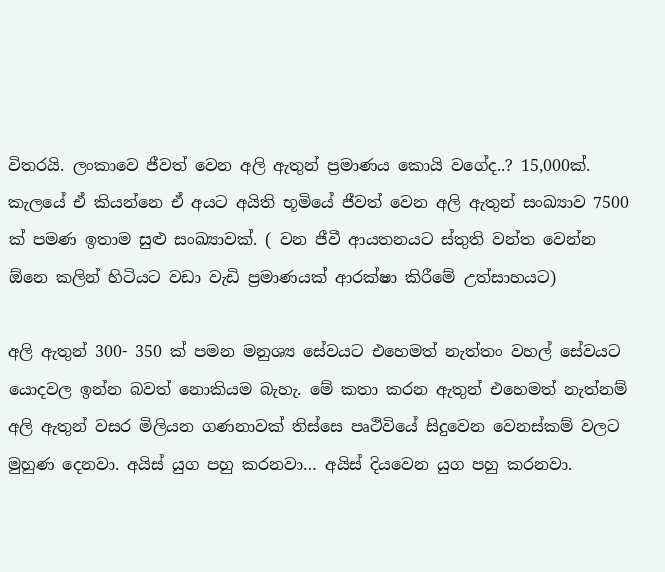විතරයි. ලංකාවෙ ජීවත් වෙන අලි ඇතුන් ප්‍රමාණය කොයි වගේද..? 15,000ක්. කැලයේ ඒ කියන්නෙ ඒ අයට අයිති භූමියේ ජීවත් වෙන අලි ඇතුන් සංඛ්‍යාව 7500 ක් පමණ ඉතාම සුළු සංඛ්‍යාවක්. ( වන ජීවී ආයතනයට ස්තුති වන්ත වෙන්න ඕනෙ කලින් හිටියට වඩා වැඩි ප්‍රමාණයක් ආරක්ෂා කිරීමේ උත්සාහයට)

අලි ඇතුන් 300- 350 ක් පමන මනුශ්‍ය සේවයට එහෙමත් නැත්තං වහල් සේවයට යොදවල ඉන්න බවත් නොකියම බැහැ. මේ කතා කරන ඇතුන් එහෙමත් නැත්නම් අලි ඇතුන් වසර මිලියන ගණනාවක් තිස්සෙ පෘථිවියේ සිදුවෙන වෙනස්කම් වලට මුහුණ දෙනවා. අයිස් යුග පහු කරනවා… අයිස් දියවෙන යුග පහු කරනවා.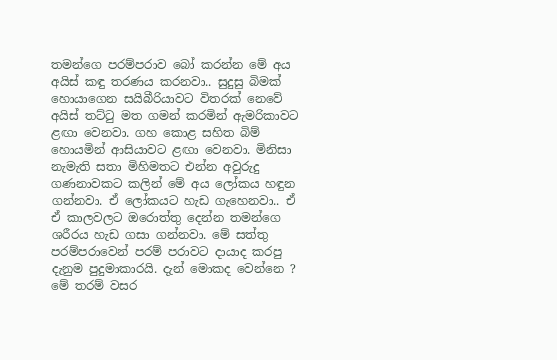තමන්ගෙ පරම්පරාව බෝ කරන්න මේ අය අයිස් කඳු තරණය කරනවා.. සුදුසු බිමක් හොයාගෙන සයිබීරියාවට විතරක් නෙවේ අයිස් තට්ටු මත ගමන් කරමින් ඇමරිකාවට ළඟා වෙනවා. ගහ කොළ සහිත බිම් හොයමින් ආසියාවට ළඟා වෙනවා. මිනිසා නැමැති සතා මිහිමතට එන්න අවුරුදු ගණනාවකට කලින් මේ අය ලෝකය හඳුන ගන්නවා. ඒ ලෝකයට හැඩ ගැහෙනවා.. ඒ ඒ කාලවලට ඔරොත්තු දෙන්න තමන්ගෙ ශරීරය හැඩ ගසා ගන්නවා. මේ සත්තු පරම්පරාවෙන් පරම් පරාවට දායාද කරපු දැනුම පුදුමාකාරයි. දැන් මොකද වෙන්නෙ ? මේ තරම් වසර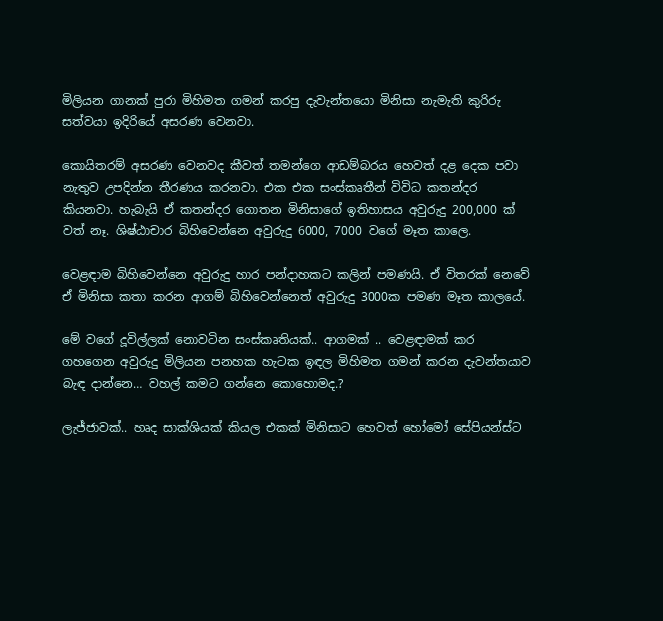මිලියන ගානක් පුරා මිහිමත ගමන් කරපු දැවැන්තයො මිනිසා නැමැති කුරිරු සත්වයා ඉදිරියේ අසරණ වෙනවා.

කොයිතරම් අසරණ වෙනවද කීවත් තමන්ගෙ ආඩම්බරය හෙවත් දළ දෙක පවා නැතුව උපදින්න තීරණය කරනවා. එක එක සංස්කෘතීන් විවිධ කතන්දර කියනවා. හැබැයි ඒ කතන්දර ගොතන මිනිසාගේ ඉතිහාසය අවුරුදු 200,000 ක් වත් නෑ. ශිෂ්ඨාචාර බිහිවෙන්නෙ අවුරුදු 6000, 7000 වගේ මෑත කාලෙ.

වෙළඳාම බිහිවෙන්නෙ අවුරුදු හාර පන්දාහකට කලින් පමණයි. ඒ විතරක් නෙවේ ඒ මිනිසා කතා කරන ආගම් බිහිවෙන්නෙත් අවුරුදු 3000ක පමණ මෑත කාලයේ.

මේ වගේ දූවිල්ලක් නොවටින සංස්කෘතියක්.. ආගමක් .. වෙළඳාමක් කර ගහගෙන අවුරුදු මිලියන පනහක හැටක ඉඳල මිහිමත ගමන් කරන දැවන්තයාව බැඳ දාන්නෙ… වහල් කමට ගන්නෙ කොහොමද.?

ලැජ්ජාවක්.. හෘද සාක්ශියක් කියල එකක් මිනිසාට හෙවත් හෝමෝ සේපියන්ස්ට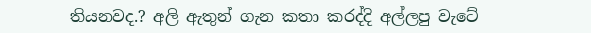තියනවද.? අලි ඇතුන් ගැන කතා කරද්දි අල්ලපු වැටේ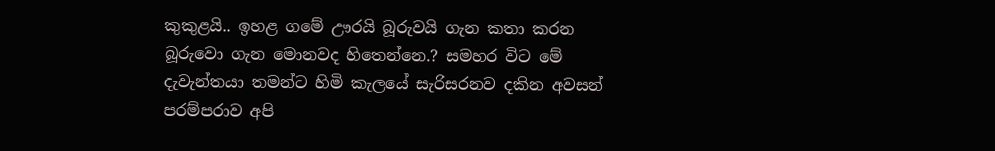කුකුළයි.. ඉහළ ගමේ ඌරයි බූරුවයි ගැන කතා කරන බූරුවො ගැන මොනවද හිතෙන්නෙ.? සමහර විට මේ දැවැන්තයා තමන්ට හිමි කැලයේ සැරිසරනව දකින අවසන් පරම්පරාව අපි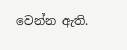වෙන්න ඇති.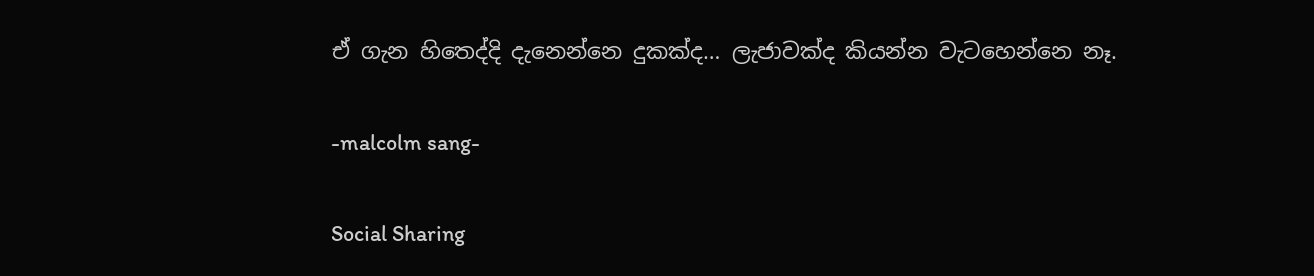ඒ ගැන හිතෙද්දි දැනෙන්නෙ දුකක්ද… ලැජාවක්ද කියන්න වැටහෙන්නෙ නෑ.

-malcolm sang-

Social Sharing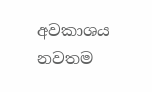අවකාශය නවතම